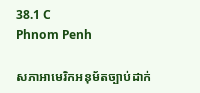38.1 C
Phnom Penh

សភាអាមេរិកអនុម័តច្បាប់ដាក់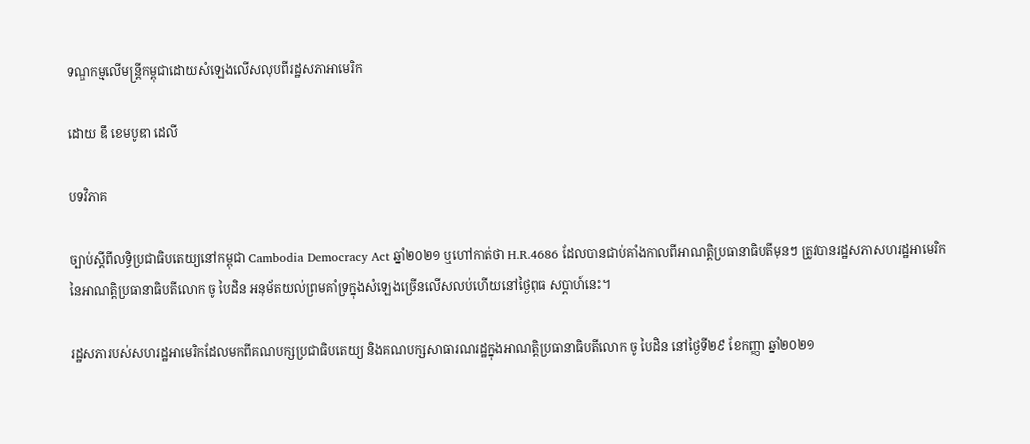ទណ្ឌកម្មលើមន្ត្រីកម្ពុជាដោយសំឡេងលើសលុបពីរដ្ឋសភាអាមេរិក

ដោយ ឌឹ ខេមបូឌា ដេលី

បទវិភាគ

ច្បាប់ស្ដីពីលទ្ធិប្រជាធិបតេយ្យនៅកម្ពុជា Cambodia Democracy Act ឆ្នាំ២០២១ ឬហៅកាត់ថា H.R.4686 ដែលបានជាប់គាំងកាលពីអាណត្តិប្រធានាធិបតីមុនៗ ត្រូវបានរដ្ឋសភាសហរដ្ឋអាមេរិកនៃអាណត្តិប្រធានាធិបតីលោក ចូ បៃដិន អនុម័តយល់ព្រមគាំទ្រក្នុងសំឡេងច្រើនលើសលប់ហើយនៅថ្ងៃពុធ សប្តាហ៍នេះ។

រដ្ឋសភារបស់សហរដ្ឋអាមេរិកដែលមកពីគណបក្សប្រជាធិបតេយ្យ និងគណបក្សសាធារណរដ្ឋក្នុងអាណត្តិប្រធានាធិបតីលោក ចូ បៃដិន នៅថ្ងៃទី២៩ ខែកញ្ញា ឆ្នាំ២០២១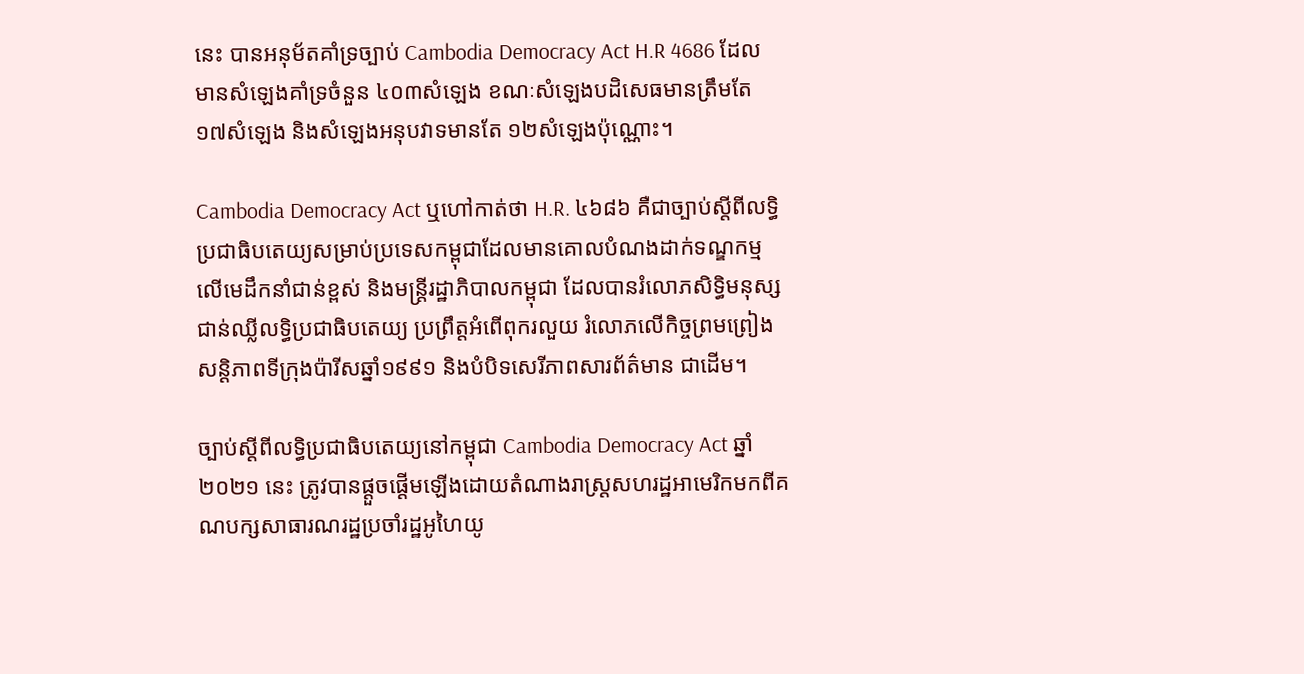នេះ បានអនុម័តគាំទ្រច្បាប់ Cambodia Democracy Act H.R 4686 ដែលមានសំឡេងគាំទ្រចំនួន ៤០៣សំឡេង ខណៈសំឡេងបដិសេធមានត្រឹមតែ ១៧សំឡេង និងសំឡេងអនុបវាទមានតែ ១២សំឡេងប៉ុណ្ណោះ។

Cambodia Democracy Act ឬហៅកាត់ថា H.R. ៤៦៨៦ គឺជាច្បាប់ស្ដីពីលទ្ធិប្រជាធិបតេយ្យសម្រាប់ប្រទេសកម្ពុជាដែលមានគោលបំណងដាក់ទណ្ឌកម្មលើមេដឹកនាំជាន់ខ្ពស់ និងមន្ត្រីរដ្ឋាភិបាលកម្ពុជា ដែលបានរំលោភសិទ្ធិមនុស្ស ជាន់ឈ្លីលទ្ធិប្រជាធិបតេយ្យ ប្រព្រឹត្តអំពើពុករលួយ រំលោភលើកិច្ចព្រមព្រៀងសន្តិភាពទីក្រុងប៉ារីសឆ្នាំ១៩៩១ និងបំបិទសេរីភាពសារព័ត៌មាន ជាដើម។

ច្បាប់ស្ដីពីលទ្ធិប្រជាធិបតេយ្យនៅកម្ពុជា Cambodia Democracy Act ឆ្នាំ២០២១ នេះ ត្រូវបានផ្ដួចផ្ដើមឡើងដោយតំណាងរាស្ត្រសហរដ្ឋអាមេរិកមកពីគណបក្សសាធារណរដ្ឋប្រចាំរដ្ឋអូហៃយូ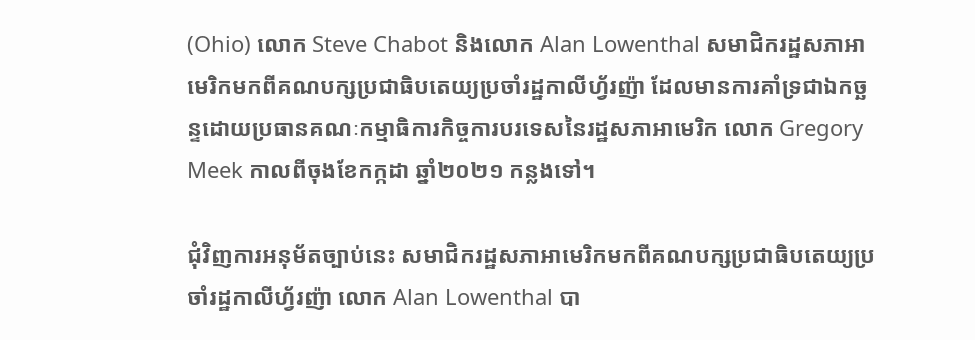(Ohio) លោក Steve Chabot និងលោក Alan Lowenthal សមាជិករដ្ឋសភាអាមេរិកមកពីគណបក្សប្រជាធិបតេយ្យប្រចាំរដ្ឋកាលីហ្វ័រញ៉ា ដែលមានការគាំទ្រជាឯកច្ឆន្ទដោយប្រធានគណៈកម្មាធិការកិច្ចការបរទេសនៃរដ្ឋសភាអាមេរិក លោក Gregory Meek កាលពីចុងខែកក្កដា ឆ្នាំ២០២១ កន្លងទៅ។

ជុំវិញការអនុម័តច្បាប់នេះ សមាជិករដ្ឋសភាអាមេរិកមកពីគណបក្សប្រជាធិបតេយ្យប្រចាំរដ្ឋកាលីហ្វ័រញ៉ា លោក Alan Lowenthal បា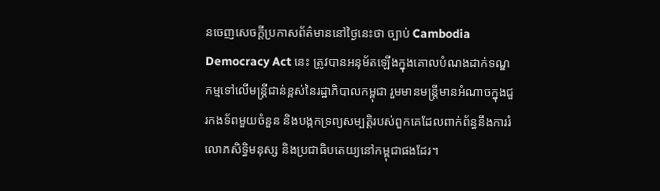នចេញសេចក្តីប្រកាសព័ត៌មាននៅថ្ងៃនេះថា ច្បាប់ Cambodia Democracy Act នេះ ត្រូវបានអនុម័តឡើងក្នុងគោលបំណងដាក់ទណ្ឌកម្មទៅលើមន្ត្រីជាន់ខ្ពស់នៃរដ្ឋាភិបាលកម្ពុជា រួមមានមន្ត្រីមានអំណាចក្នុងជួរកងទ័ពមួយចំនួន និងបង្កកទ្រព្យសម្បត្តិរបស់ពួកគេដែលពាក់ព័ន្ធនឹងការរំលោភសិទ្ធិមនុស្ស និងប្រជាធិបតេយ្យនៅកម្ពុជាផងដែរ។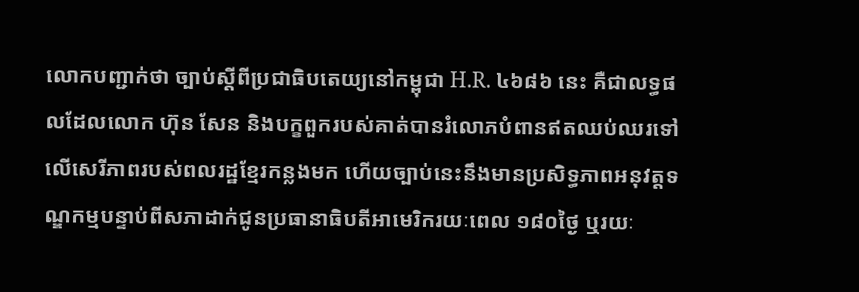លោកបញ្ជាក់ថា ច្បាប់ស្ដីពីប្រជាធិបតេយ្យនៅកម្ពុជា H.R. ៤៦៨៦ នេះ គឺជាលទ្ធផលដែលលោក ហ៊ុន សែន និងបក្ខពួករបស់គាត់បានរំលោភបំពានឥតឈប់ឈរទៅលើសេរីភាពរបស់ពលរដ្ឋខ្មែរកន្លងមក ហើយច្បាប់នេះនឹងមានប្រសិទ្ធភាពអនុវត្តទណ្ឌកម្មបន្ទាប់ពីសភាដាក់ជូនប្រធានាធិបតីអាមេរិករយៈពេល ១៨០ថ្ងៃ ឬរយៈ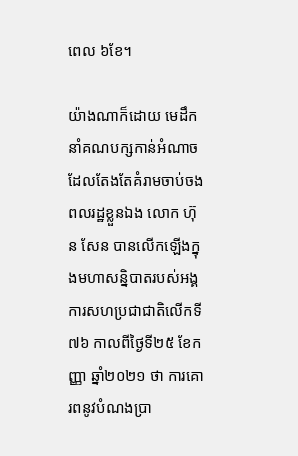ពេល ៦ខែ។

យ៉ាងណាក៏ដោយ មេដឹកនាំគណបក្សកាន់អំណាចដែលតែងតែគំរាមចាប់ចងពលរដ្ឋខ្លួនឯង លោក ហ៊ុន សែន បានលើកឡើងក្នុងមហាសន្និបាតរបស់អង្គការសហប្រជាជាតិលើកទី៧៦ កាលពីថ្ងៃទី២៥ ខែកញ្ញា ឆ្នាំ២០២១ ថា ការគោរពនូវបំណងប្រា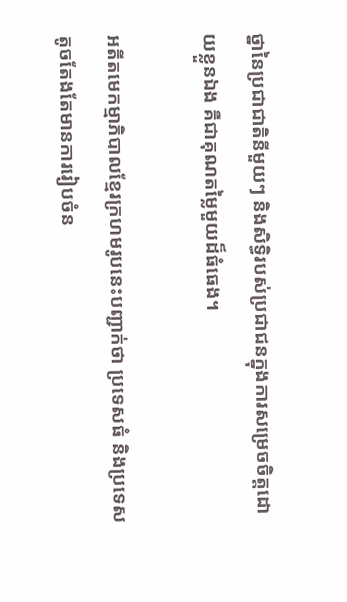ថ្នានៃប្រជាជាតិនីមួយៗ និងសិទ្ធិរបស់ប្រជាជនក្នុងការសម្រេចចិត្តដោយខ្លួនឯង គឺជាគុណតម្លៃមួយដ៏ធំធេង។

អតីតមេកម្មាភិបាលខ្មែរក្រហមរូបនេះបញ្ជាក់ថា ប្រទេសធំ និងប្រទេសតូចតែងតែមានការរៀបចំន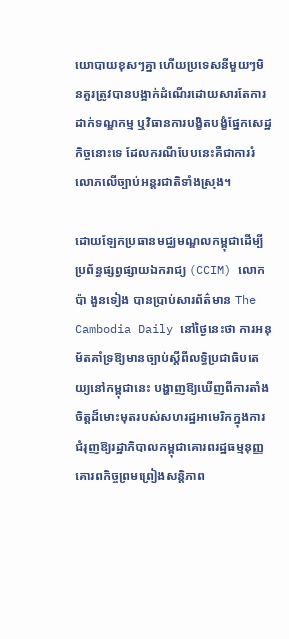យោបាយខុសៗគ្នា ហើយប្រទេសនីមួយៗមិនគួរត្រូវបានបង្អាក់ដំណើរដោយសារតែការដាក់ទណ្ឌកម្ម ឬវិធានការបង្ខិតបង្ខំផ្នែកសេដ្ឋកិច្ចនោះទេ ដែលករណីបែបនេះគឺជាការរំលោភលើច្បាប់អន្តរជាតិទាំងស្រុង។

ដោយឡែកប្រធានមជ្ឈមណ្ឌលកម្ពុជាដើម្បីប្រព័ន្ធផ្សព្វផ្សាយឯករាជ្យ (CCIM) លោក ប៉ា ងួនទៀង បានប្រាប់សារព័ត៌មាន The Cambodia Daily នៅថ្ងៃនេះថា ការអនុម័តគាំទ្រឱ្យមានច្បាប់ស្ដីពីលទ្ធិប្រជាធិបតេយ្យនៅកម្ពុជានេះ បង្ហាញឱ្យឃើញពីការតាំងចិត្តដ៏មោះមុតរបស់សហរដ្ឋអាមេរិកក្នុងការជំរុញឱ្យរដ្ឋាភិបាលកម្ពុជាគោរពរដ្ឋធម្មនុញ្ញ គោរពកិច្ចព្រមព្រៀងសន្តិភាព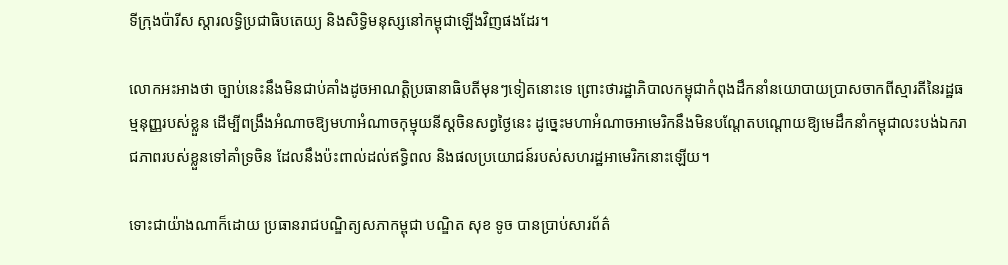ទីក្រុងប៉ារីស ស្ដារលទ្ធិប្រជាធិបតេយ្យ និងសិទ្ធិមនុស្សនៅកម្ពុជាឡើងវិញផងដែរ។

លោកអះអាងថា ច្បាប់នេះនឹងមិនជាប់គាំងដូចអាណត្តិប្រធានាធិបតីមុនៗទៀតនោះទេ ព្រោះថារដ្ឋាភិបាលកម្ពុជាកំពុងដឹកនាំនយោបាយប្រាសចាកពីស្មារតីនៃរដ្ឋធម្មនុញ្ញរបស់ខ្លួន ដើម្បីពង្រឹងអំណាចឱ្យមហាអំណាចកុម្មុយនីស្តចិនសព្វថ្ងៃនេះ ដូច្នេះមហាអំណាចអាមេរិកនឹងមិនបណ្តែតបណ្តោយឱ្យមេដឹកនាំកម្ពុជាលះបង់ឯករាជភាពរបស់ខ្លួនទៅគាំទ្រចិន ដែលនឹងប៉ះពាល់ដល់ឥទ្ធិពល និងផលប្រយោជន៍របស់សហរដ្ឋអាមេរិកនោះឡើយ។

ទោះជាយ៉ាងណាក៏ដោយ ប្រធានរាជបណ្ឌិត្យសភាកម្ពុជា បណ្ឌិត សុខ ទូច បានប្រាប់សារព័ត៌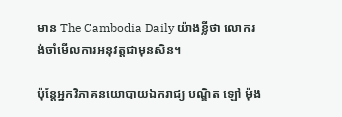មាន The Cambodia Daily យ៉ាងខ្លីថា លោករង់ចាំមើលការអនុវត្តជាមុនសិន។

ប៉ុន្តែអ្នកវិភាគនយោបាយឯករាជ្យ បណ្ឌិត ឡៅ ម៉ុង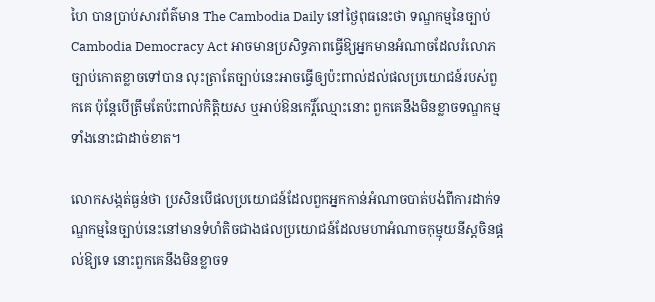ហៃ បានប្រាប់សារព័ត៌មាន The Cambodia Daily នៅថ្ងៃពុធនេះថា ទណ្ឌកម្មនៃច្បាប់ Cambodia Democracy Act អាចមានប្រសិទ្ធភាពធ្វើឱ្យអ្នកមានអំណាចដែលរំលោភច្បាប់កោតខ្លាចទៅបាន លុះត្រាតែច្បាប់នេះអាចធ្វើឲ្យប៉ះពាល់ដល់ផលប្រយោជន៍របស់ពួកគេ ប៉ុន្តែបើត្រឹមតែប៉ះពាល់កិត្តិយស ឬអាប់ឱនកេរ្តិ៍ឈ្មោះនោះ ពួកគេនឹងមិនខ្លាចទណ្ឌកម្មទាំងនោះជាដាច់ខាត។

លោកសង្កត់ធ្ងន់ថា ប្រសិនបើផលប្រយោជន៍ដែលពួកអ្នកកាន់អំណាចបាត់បង់ពីការដាក់ទណ្ឌកម្មនៃច្បាប់នេះនៅមានទំហំតិចជាងផលប្រយោជន៍ដែលមហាអំណាចកុម្មុយនីស្តចិនផ្តល់ឱ្យទេ នោះពួកគេនឹងមិនខ្លាចទ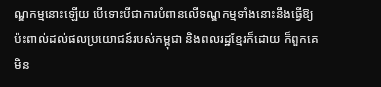ណ្ឌកម្មនោះឡើយ បើទោះបីជាការបំពានលើទណ្ឌកម្មទាំងនោះនឹងធ្វើឱ្យប៉ះពាល់ដល់ផលប្រយោជន៍របស់កម្ពុជា និងពលរដ្ឋខ្មែរក៏ដោយ ក៏ពួកគេមិន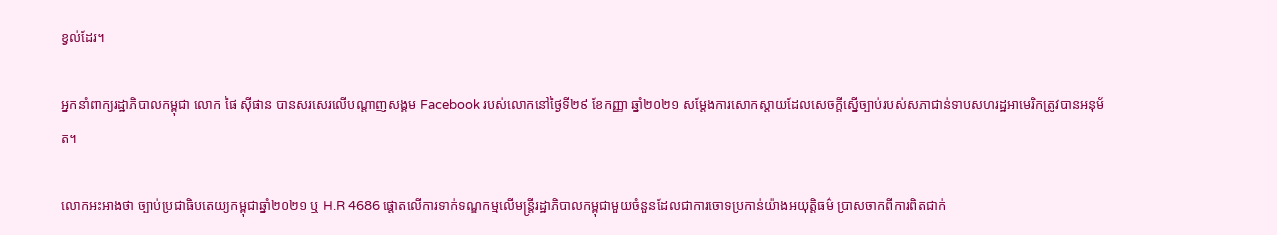ខ្វល់ដែរ។

អ្នកនាំពាក្យរដ្ឋាភិបាលកម្ពុជា លោក ផៃ ស៊ីផាន បានសរសេរលើបណ្ដាញសង្គម Facebook របស់លោកនៅថ្ងៃទី២៩ ខែកញ្ញា ឆ្នាំ២០២១ សម្ដែងការសោកស្ដាយដែលសេចក្តីស្នើច្បាប់របស់សភាជាន់ទាបសហរដ្ឋអាមេរិកត្រូវបានអនុម័ត។

លោកអះអាងថា ច្បាប់ប្រជាធិបតេយ្យកម្ពុជាឆ្នាំ២០២១ ឬ H.R 4686 ផ្ដោតលើការទាក់ទណ្ឌកម្មលើមន្ត្រីរដ្ឋាភិបាលកម្ពុជាមួយចំនួនដែលជាការចោទប្រកាន់យ៉ាងអយុត្តិធម៌ ប្រាសចាកពីការពិតជាក់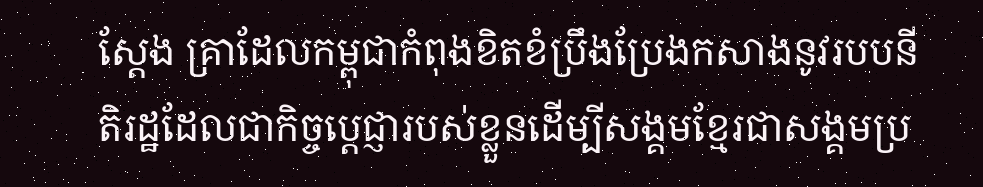ស្ដែង គ្រាដែលកម្ពុជាកំពុងខិតខំប្រឹងប្រែងកសាងនូវរបបនីតិរដ្ឋដែលជាកិច្ចប្ដេជ្ញារបស់ខ្លួនដើម្បីសង្គមខ្មែរជាសង្គមប្រ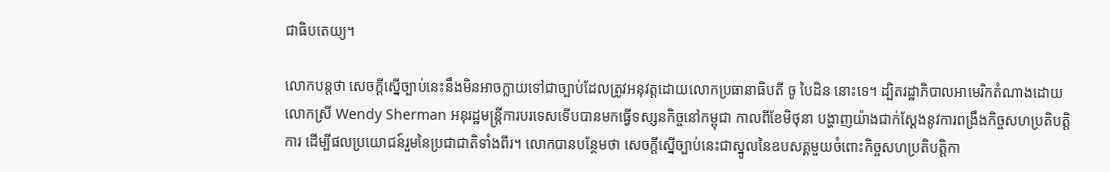ជាធិបតេយ្យ។

លោកបន្តថា សេចក្ដីស្នើច្បាប់នេះនឹងមិនអាចក្លាយទៅជាច្បាប់ដែលត្រូវអនុវត្តដោយលោកប្រធានាធិបតី ចូ បៃដិន នោះទេ។ ដ្បិតរដ្ឋាភិបាលអាមេរិកតំណាងដោយលោកស្រី Wendy Sherman អនុរដ្ឋមន្ត្រីការបរទេសទើបបានមកធ្វើទស្សនកិច្ចនៅកម្ពុជា កាលពីខែមិថុនា បង្ហាញយ៉ាងជាក់ស្ដែងនូវការពង្រឹងកិច្ចសហប្រតិបត្តិការ ដើម្បីផលប្រយោជន៍រួមនៃប្រជាជាតិទាំងពីរ។ លោកបានបន្ថែមថា សេចក្ដីស្នើច្បាប់នេះជាស្នូលនៃឧបសគ្គមួយចំពោះកិច្ចសហប្រតិបត្តិកា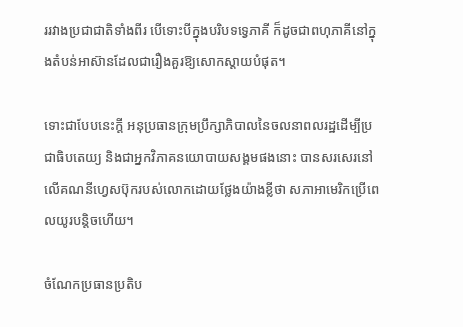ររវាងប្រជាជាតិទាំងពីរ បើទោះបីក្នុងបរិបទទ្វេភាគី ក៏ដូចជាពហុភាគីនៅក្នុងតំបន់អាស៊ានដែលជារឿងគួរឱ្យសោកស្ដាយបំផុត។

ទោះជាបែបនេះក្តី អនុប្រធានក្រុមប្រឹក្សាភិបាលនៃចលនាពលរដ្ឋដើម្បីប្រជាធិបតេយ្យ និងជាអ្នកវិភាគនយោបាយសង្គមផងនោះ បានសរសេរនៅលើគណនីហ្វេសប៊ុករបស់លោកដោយថ្លែងយ៉ាងខ្លីថា សភាអាមេរិកប្រើពេលយូរបន្តិចហើយ។

ចំណែកប្រធានប្រតិប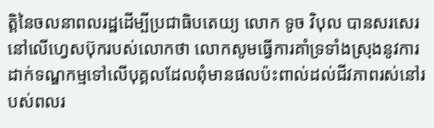ត្តិនៃចលនាពលរដ្ឋដើម្បីប្រជាធិបតេយ្យ លោក ទូច វិបុល បានសរសេរនៅលើហ្វេសប៊ុករបស់លោកថា លោកសូមធ្វើការគាំទ្រទាំងស្រុងនូវការដាក់ទណ្ឌកម្មទៅលើបុគ្គលដែលពុំមានផលប៉ះពាល់ដល់ជីវភាពរស់នៅរបស់ពលរ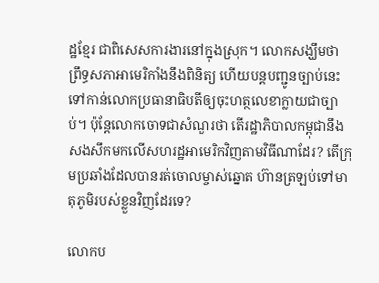ដ្ឋខ្មែរ ជាពិសេសការងារនៅក្នុងស្រុក។ លោកសង្ឃឹមថា ព្រឹទ្ធសភាអាមេរិកាំងនឹងពិនិត្យ ហើយបន្តបញ្ជូនច្បាប់នេះទៅកាន់លោកប្រធានាធិបតីឲ្យចុះហត្ថលេខាក្លាយជាច្បាប់។ ប៉ុន្តែលោកចោទជាសំណួរថា តើរដ្ឋាភិបាលកម្ពុជានឹងសងសឹកមកលើសហរដ្ឋអាមេរិកវិញតាមវិធីណាដែរ? តើក្រុមប្រឆាំងដែលបានរត់ចោលម្ចាស់ឆ្នោត ហ៊ានត្រឡប់ទៅមាតុភូមិរបស់ខ្លួនវិញដែរទេ?

លោកប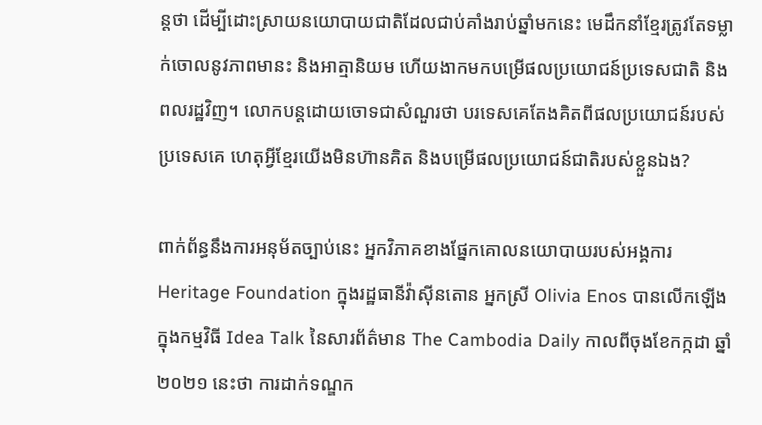ន្តថា ដើម្បីដោះស្រាយនយោបាយជាតិដែលជាប់គាំងរាប់ឆ្នាំមកនេះ មេដឹកនាំខ្មែរត្រូវតែទម្លាក់ចោលនូវភាពមានះ និងអាត្មានិយម ហើយងាកមកបម្រើផលប្រយោជន៍ប្រទេសជាតិ និងពលរដ្ឋវិញ។ លោកបន្តដោយចោទជាសំណួរថា បរទេសគេតែងគិតពីផលប្រយោជន៍របស់ប្រទេសគេ ហេតុអ្វីខ្មែរយើងមិនហ៊ានគិត និងបម្រើផលប្រយោជន៍ជាតិរបស់ខ្លួនឯង?

ពាក់ព័ន្ធនឹងការអនុម័តច្បាប់នេះ អ្នកវិភាគខាងផ្នែកគោលនយោបាយរបស់អង្គការ Heritage Foundation ក្នុងរដ្ឋធានីវ៉ាស៊ីនតោន អ្នកស្រី Olivia Enos បានលើកឡើងក្នុងកម្មវិធី Idea Talk នៃសារព័ត៌មាន The Cambodia Daily កាលពីចុងខែកក្កដា ឆ្នាំ២០២១ នេះថា ការដាក់ទណ្ឌក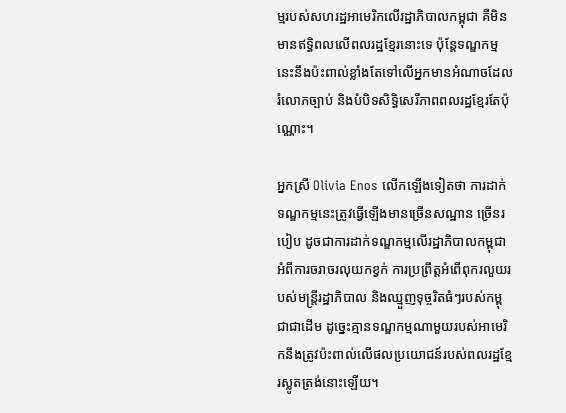ម្មរបស់សហរដ្ឋអាមេរិកលើរដ្ឋាភិបាលកម្ពុជា គឺមិនមានឥទ្ធិពលលើពលរដ្ឋខ្មែរនោះទេ ប៉ុន្តែទណ្ឌកម្មនេះនឹងប៉ះពាល់ខ្លាំងតែទៅលើអ្នកមានអំណាចដែលរំលោភច្បាប់ និងបំបិទសិទ្ធិសេរីភាពពលរដ្ឋខ្មែរតែប៉ុណ្ណោះ។

អ្នកស្រី Olivia Enos លើកឡើងទៀតថា ការដាក់ទណ្ឌកម្មនេះត្រូវធ្វើឡើងមានច្រើនសណ្ឋាន ច្រើនរបៀប ដូចជាការដាក់ទណ្ឌកម្មលើរដ្ឋាភិបាលកម្ពុជាអំពីការចរាចរលុយកខ្វក់ ការប្រព្រឹត្តអំពើពុករលួយរបស់មន្ត្រីរដ្ឋាភិបាល និងឈ្មួញទុច្ចរិតធំៗរបស់កម្ពុជាជាដើម ដូច្នេះគ្មានទណ្ឌកម្មណាមួយរបស់អាមេរិកនឹងត្រូវប៉ះពាល់លើផលប្រយោជន៍របស់ពលរដ្ឋខ្មែរស្លូតត្រង់នោះឡើយ។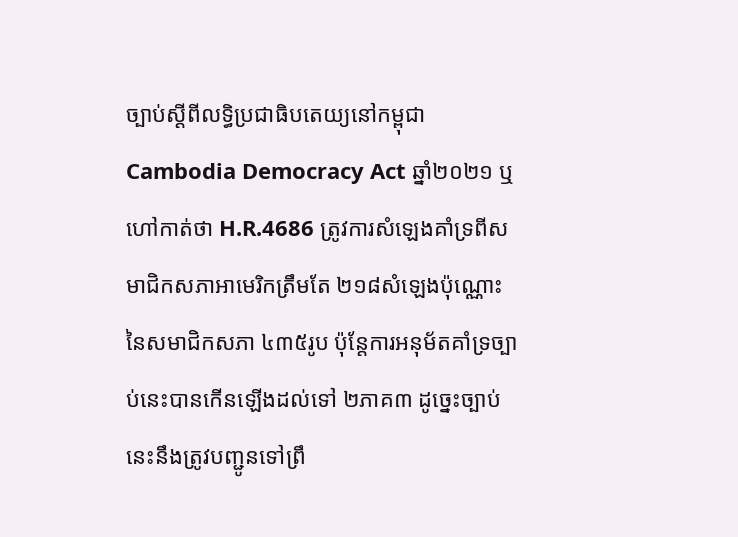ច្បាប់ស្ដីពីលទ្ធិប្រជាធិបតេយ្យនៅកម្ពុជា Cambodia Democracy Act ឆ្នាំ២០២១ ឬហៅកាត់ថា H.R.4686 ត្រូវការសំឡេងគាំទ្រពីសមាជិកសភាអាមេរិកត្រឹមតែ ២១៨សំឡេងប៉ុណ្ណោះនៃសមាជិកសភា ៤៣៥រូប ប៉ុន្តែការអនុម័តគាំទ្រច្បាប់នេះបានកើនឡើងដល់ទៅ ២ភាគ៣ ដូច្នេះច្បាប់នេះនឹងត្រូវបញ្ជូនទៅព្រឹ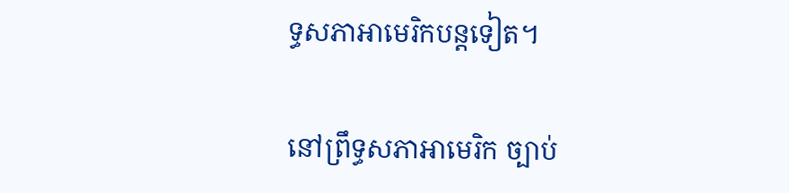ទ្ធសភាអាមេរិកបន្តទៀត។

នៅព្រឹទ្ធសភាអាមេរិក ច្បាប់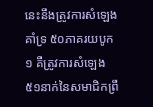នេះនឹងត្រូវការសំឡេងគាំទ្រ ៥០ភាគរយបូក១ គឺត្រូវការសំឡេង ៥១នាក់នៃសមាជិកព្រឹ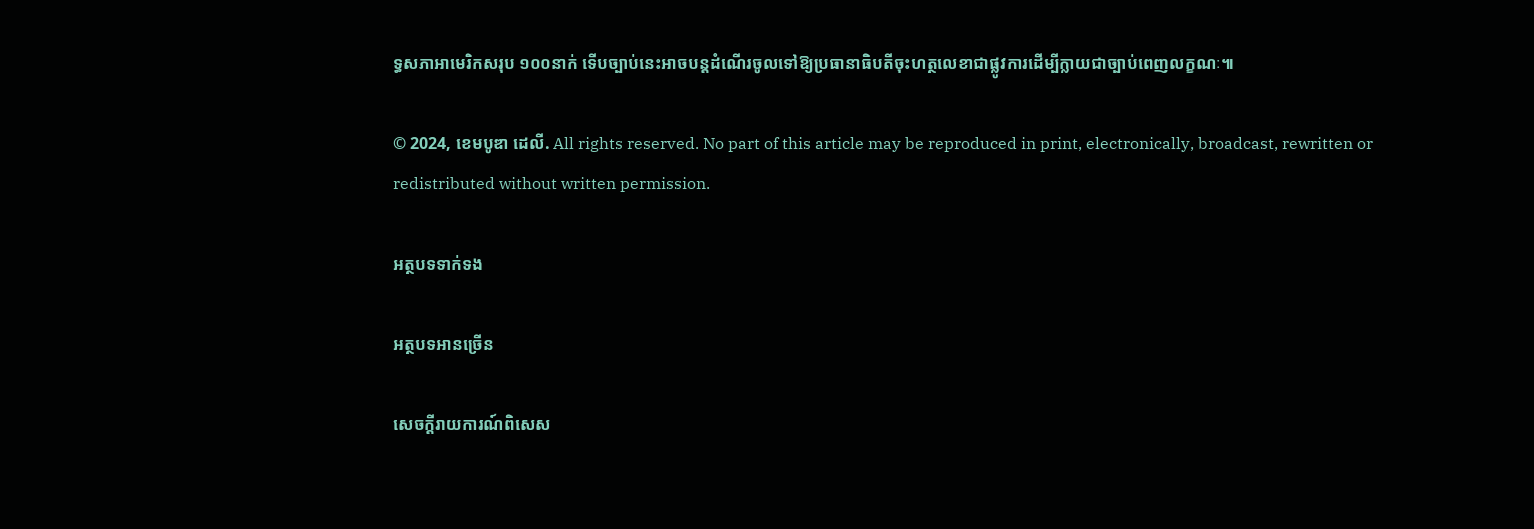ទ្ធសភាអាមេរិកសរុប ១០០នាក់ ទើបច្បាប់នេះអាចបន្តដំណើរចូលទៅឱ្យប្រធានាធិបតីចុះហត្ថលេខាជាផ្លូវការដើម្បីក្លាយជាច្បាប់ពេញលក្ខណៈ៕

© 2024, ខេមបូឌា ដេលី. All rights reserved. No part of this article may be reproduced in print, electronically, broadcast, rewritten or redistributed without written permission.

អត្ថបទទាក់ទង

អត្ថបទអានច្រើន

សេចក្ដីរាយការណ៍ពិសេស